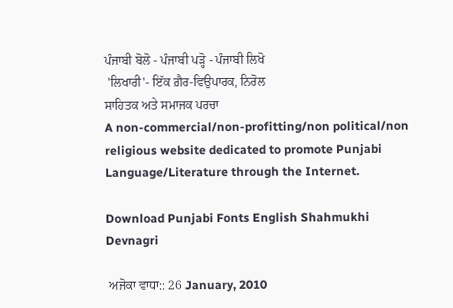ਪੰਜਾਬੀ ਬੋਲੋ - ਪੰਜਾਬੀ ਪੜ੍ਹੋ - ਪੰਜਾਬੀ ਲਿਖੋ
 'ਲਿਖਾਰੀ'- ਇੱਕ ਗ਼ੈਰ-ਵਿਉਪਾਰਕ, ਨਿਰੋਲ
ਸਾਹਿਤਕ ਅਤੇ ਸਮਾਜਕ ਪਰਚਾ
A non-commercial/non-profitting/non political/non religious website dedicated to promote Punjabi Language/Literature through the Internet.

Download Punjabi Fonts English Shahmukhi Devnagri

 ਅਜੋਕਾ ਵਾਧਾ:: 26 January, 2010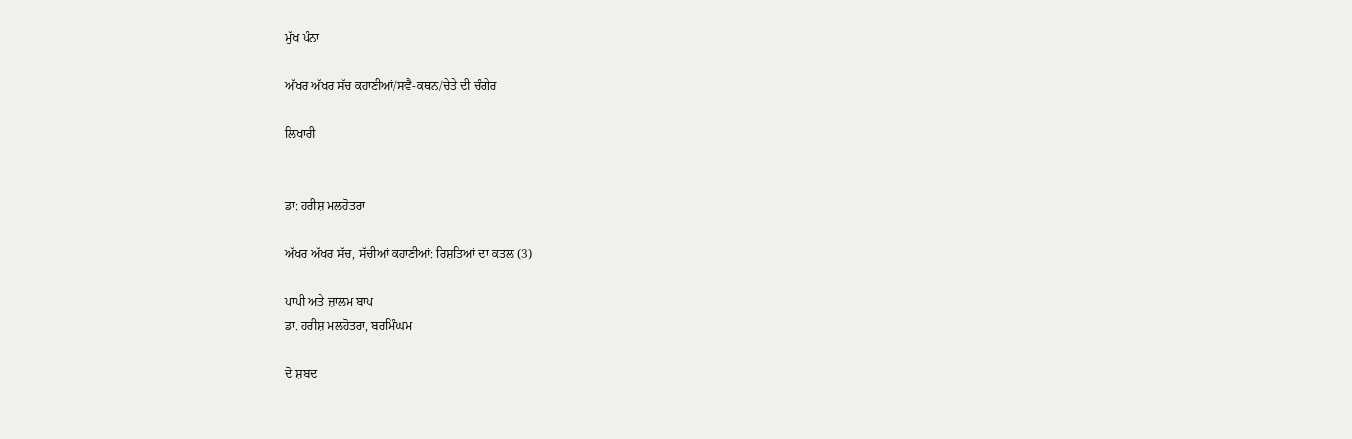ਮੁੱਖ ਪੰਨਾ

ਅੱਖਰ ਅੱਖਰ ਸੱਚ ਕਹਾਣੀਆਂ/ਸਵੈ-ਕਥਨ/ਚੇਤੇ ਦੀ ਚੰਗੇਰ

ਲਿਖਾਰੀ


ਡਾ: ਹਰੀਸ਼ ਮਲਹੋਤਰਾ

ਅੱਖਰ ਅੱਖਰ ਸੱਚ, ਸੱਚੀਆਂ ਕਹਾਣੀਆਂ: ਰਿਸ਼ਤਿਆਂ ਦਾ ਕਤਲ (3)

ਪਾਪੀ ਅਤੇ ਜ਼ਾਲਮ ਬਾਪ
ਡਾ. ਹਰੀਸ਼ ਮਲਹੋਤਰਾ, ਬਰਮਿੰਘਮ

ਦੋ ਸ਼ਬਦ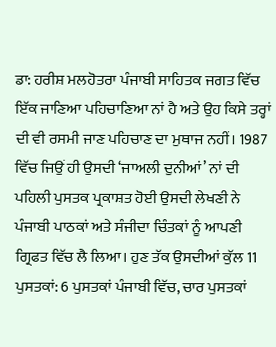ਡਾ: ਹਰੀਸ਼ ਮਲਹੋਤਰਾ ਪੰਜਾਬੀ ਸਾਹਿਤਕ ਜਗਤ ਵਿੱਚ ਇੱਕ ਜਾਣਿਆ ਪਹਿਚਾਣਿਆ ਨਾਂ ਹੈ ਅਤੇ ਉਹ ਕਿਸੇ ਤਰ੍ਹਾਂ ਦੀ ਵੀ ਰਸਮੀ ਜਾਣ ਪਹਿਚਾਣ ਦਾ ਮੁਥਾਜ ਨਹੀਂ। 1987 ਵਿੱਚ ਜਿਉਂ ਹੀ ਉਸਦੀ ‘ਜਾਅਲੀ ਦੁਨੀਆਂ’ ਨਾਂ ਦੀ ਪਹਿਲੀ ਪੁਸਤਕ ਪ੍ਰਕਾਸ਼ਤ ਹੋਈ ਉਸਦੀ ਲੇਖਣੀ ਨੇ ਪੰਜਾਬੀ ਪਾਠਕਾਂ ਅਤੇ ਸੰਜੀਦਾ ਚਿੰਤਕਾਂ ਨੂੰ ਆਪਣੀ ਗ੍ਰਿਫਤ ਵਿੱਚ ਲੈ ਲਿਆ। ਹੁਣ ਤੱਕ ਉਸਦੀਆਂ ਕੁੱਲ 11 ਪੁਸਤਕਾਂ: 6 ਪੁਸਤਕਾਂ ਪੰਜਾਬੀ ਵਿੱਚ, ਚਾਰ ਪੁਸਤਕਾਂ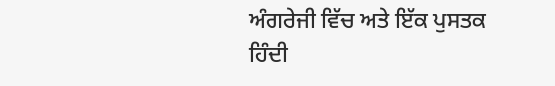ਅੰਗਰੇਜੀ ਵਿੱਚ ਅਤੇ ਇੱਕ ਪੁਸਤਕ ਹਿੰਦੀ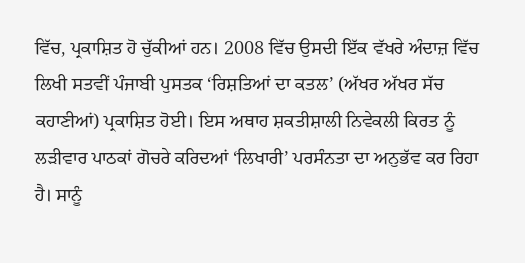ਵਿੱਚ, ਪ੍ਰਕਾਸ਼ਿਤ ਹੋ ਚੁੱਕੀਆਂ ਹਨ। 2008 ਵਿੱਚ ਉਸਦੀ ਇੱਕ ਵੱਖਰੇ ਅੰਦਾਜ਼ ਵਿੱਚ ਲਿਖੀ ਸਤਵੀਂ ਪੰਜਾਬੀ ਪੁਸਤਕ ‘ਰਿਸ਼ਤਿਆਂ ਦਾ ਕਤਲ’ (ਅੱਖਰ ਅੱਖਰ ਸੱਚ ਕਹਾਣੀਆਂ) ਪ੍ਰਕਾਸ਼ਿਤ ਹੋਈ। ਇਸ ਅਥਾਹ ਸ਼ਕਤੀਸ਼ਾਲੀ ਨਿਵੇਕਲੀ ਕਿਰਤ ਨੂੰ ਲੜੀਵਾਰ ਪਾਠਕਾਂ ਗੋਚਰੇ ਕਰਿਦਆਂ ‘ਲਿਖਾਰੀ’ ਪਰਸੰਨਤਾ ਦਾ ਅਨੁਭੱਵ ਕਰ ਰਿਹਾ ਹੈ। ਸਾਨੂੰ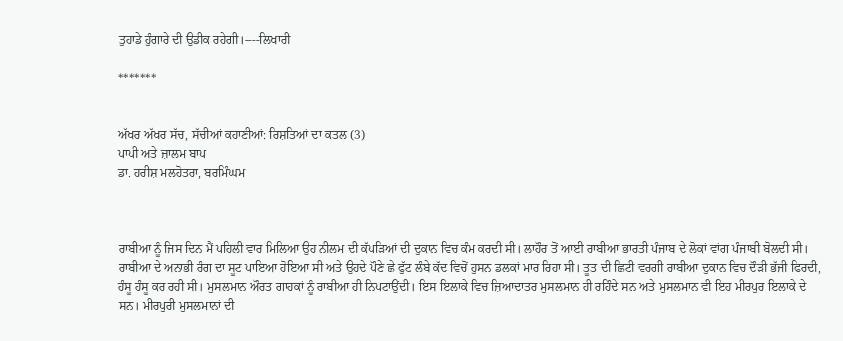ਤੁਹਾਡੇ ਹੁੰਗਾਰੇ ਦੀ ਉਡੀਕ ਰਹੇਗੀ।----ਲਿਖਾਰੀ

*******


ਅੱਖਰ ਅੱਖਰ ਸੱਚ, ਸੱਚੀਆਂ ਕਹਾਣੀਆਂ: ਰਿਸ਼ਤਿਆਂ ਦਾ ਕਤਲ (3)
ਪਾਪੀ ਅਤੇ ਜ਼ਾਲਮ ਬਾਪ
ਡਾ. ਹਰੀਸ਼ ਮਲਹੋਤਰਾ, ਬਰਮਿੰਘਮ



ਰਾਬੀਆ ਨੂੰ ਜਿਸ ਦਿਨ ਮੈਂ ਪਹਿਲੀ ਵਾਰ ਮਿਲਿਆ ਉਹ ਨੀਲਮ ਦੀ ਕੱਪੜਿਆਂ ਦੀ ਦੁਕਾਨ ਵਿਚ ਕੰਮ ਕਰਦੀ ਸੀ। ਲਾਹੌਰ ਤੋਂ ਆਈ ਰਾਬੀਆ ਭਾਰਤੀ ਪੰਜਾਬ ਦੇ ਲੋਕਾਂ ਵਾਂਗ ਪੰਜਾਬੀ ਬੋਲਦੀ ਸੀ। ਰਾਬੀਆ ਦੇ ਅਨਾਭੀ ਰੰਗ ਦਾ ਸੂਟ ਪਾਇਆ ਹੋਇਆ ਸੀ ਅਤੇ ਉਹਦੇ ਪੌਣੇ ਛੇ ਫੁੱਟ ਲੰਬੇ ਕੱਦ ਵਿਚੋਂ ਹੁਸਨ ਡਲਕਾਂ ਮਾਰ ਰਿਹਾ ਸੀ। ਤੂਤ ਦੀ ਛਿਟੀ ਵਰਗੀ ਰਾਬੀਆ ਦੁਕਾਨ ਵਿਚ ਦੌੜੀ ਭੱਜੀ ਫਿਰਦੀ, ਹੰਸੂ ਹੰਸੂ ਕਰ ਰਹੀ ਸੀ। ਮੁਸਲਮਾਨ ਔਰਤ ਗਾਹਕਾਂ ਨੂੰ ਰਾਬੀਆ ਹੀ ਨਿਪਟਾਉਂਦੀ। ਇਸ ਇਲਾਕੇ ਵਿਚ ਜ਼ਿਆਦਾਤਰ ਮੁਸਲਮਾਨ ਹੀ ਰਹਿੰਦੇ ਸਨ ਅਤੇ ਮੁਸਲਮਾਨ ਵੀ ਇਹ ਮੀਰਪੁਰ ਇਲਾਕੇ ਦੇ ਸਨ। ਮੀਰਪੁਰੀ ਮੁਸਲਮਾਨਾਂ ਦੀ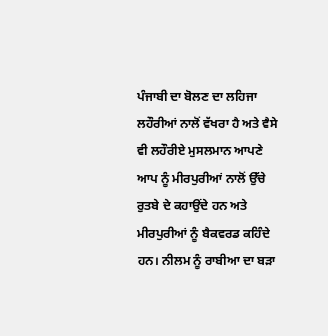ਪੰਜਾਬੀ ਦਾ ਬੋਲਣ ਦਾ ਲਹਿਜਾ ਲਹੌਰੀਆਂ ਨਾਲੋਂ ਵੱਖਰਾ ਹੈ ਅਤੇ ਵੈਸੇ ਵੀ ਲਹੌਰੀਏ ਮੁਸਲਮਾਨ ਆਪਣੇ ਆਪ ਨੂੰ ਮੀਰਪੁਰੀਆਂ ਨਾਲੋਂ ਉੱਚੇ ਰੁਤਬੇ ਦੇ ਕਹਾਉਂਦੇ ਹਨ ਅਤੇ ਮੀਰਪੁਰੀਆਂ ਨੂੰ ਬੈਕਵਰਡ ਕਹਿੰਦੇ ਹਨ। ਨੀਲਮ ਨੂੰ ਰਾਬੀਆ ਦਾ ਬੜਾ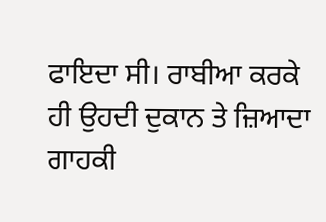ਫਾਇਦਾ ਸੀ। ਰਾਬੀਆ ਕਰਕੇ ਹੀ ਉਹਦੀ ਦੁਕਾਨ ਤੇ ਜ਼ਿਆਦਾ ਗਾਹਕੀ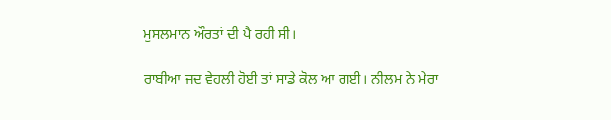ਮੁਸਲਮਾਨ ਔਰਤਾਂ ਦੀ ਪੈ ਰਹੀ ਸੀ।

ਰਾਬੀਆ ਜਦ ਵੇਹਲੀ ਹੋਈ ਤਾਂ ਸਾਡੇ ਕੋਲ ਆ ਗਈ। ਨੀਲਮ ਨੇ ਮੇਰਾ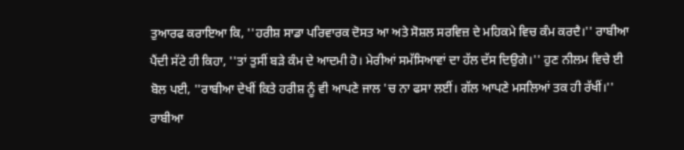ਤੁਆਰਫ ਕਰਾਇਆ ਕਿ, ''ਹਰੀਸ਼ ਸਾਡਾ ਪਰਿਵਾਰਕ ਦੋਸਤ ਆ ਅਤੇ ਸੋਸ਼ਲ ਸਰਵਿਜ਼ ਦੇ ਮਹਿਕਮੇ ਵਿਚ ਕੰਮ ਕਰਦੈ।'' ਰਾਬੀਆ ਪੈਂਦੀ ਸੱਟੇ ਹੀ ਕਿਹਾ, ''ਤਾਂ ਤੁਸੀਂ ਬੜੇ ਕੰਮ ਦੇ ਆਦਮੀ ਹੋ। ਮੇਰੀਆਂ ਸਮੱਸਿਆਵਾਂ ਦਾ ਹੱਲ ਦੱਸ ਦਿਉਗੇ।'' ਹੁਣ ਨੀਲਮ ਵਿਚੇ ਈ ਬੋਲ ਪਈ, ''ਰਾਬੀਆ ਦੇਖੀਂ ਕਿਤੇ ਹਰੀਸ਼ ਨੂੰ ਵੀ ਆਪਣੇ ਜਾਲ 'ਚ ਨਾ ਫਸਾ ਲਈਂ। ਗੱਲ ਆਪਣੇ ਮਸਲਿਆਂ ਤਕ ਹੀ ਰੱਖੀਂ।'' ਰਾਬੀਆ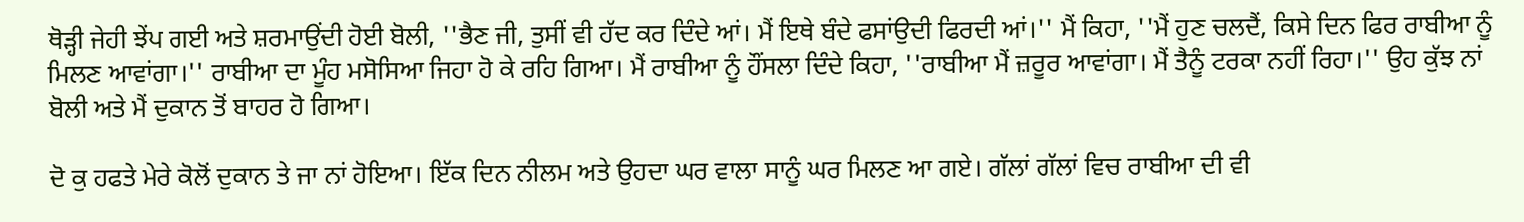ਥੋੜ੍ਹੀ ਜੇਹੀ ਝੇਂਪ ਗਈ ਅਤੇ ਸ਼ਰਮਾਉਂਦੀ ਹੋਈ ਬੋਲੀ, ''ਭੈਣ ਜੀ, ਤੁਸੀਂ ਵੀ ਹੱਦ ਕਰ ਦਿੰਦੇ ਆਂ। ਮੈਂ ਇਥੇ ਬੰਦੇ ਫਸਾਂਉਦੀ ਫਿਰਦੀ ਆਂ।'' ਮੈਂ ਕਿਹਾ, ''ਮੈਂ ਹੁਣ ਚਲਦੈਂ, ਕਿਸੇ ਦਿਨ ਫਿਰ ਰਾਬੀਆ ਨੂੰ ਮਿਲਣ ਆਵਾਂਗਾ।'' ਰਾਬੀਆ ਦਾ ਮੂੰਹ ਮਸੋਸਿਆ ਜਿਹਾ ਹੋ ਕੇ ਰਹਿ ਗਿਆ। ਮੈਂ ਰਾਬੀਆ ਨੂੰ ਹੌਂਸਲਾ ਦਿੰਦੇ ਕਿਹਾ, ''ਰਾਬੀਆ ਮੈਂ ਜ਼ਰੂਰ ਆਵਾਂਗਾ। ਮੈਂ ਤੈਨੂੰ ਟਰਕਾ ਨਹੀਂ ਰਿਹਾ।'' ਉਹ ਕੁੱਝ ਨਾਂ ਬੋਲੀ ਅਤੇ ਮੈਂ ਦੁਕਾਨ ਤੋਂ ਬਾਹਰ ਹੋ ਗਿਆ।

ਦੋ ਕੁ ਹਫਤੇ ਮੇਰੇ ਕੋਲੋਂ ਦੁਕਾਨ ਤੇ ਜਾ ਨਾਂ ਹੋਇਆ। ਇੱਕ ਦਿਨ ਨੀਲਮ ਅਤੇ ਉਹਦਾ ਘਰ ਵਾਲਾ ਸਾਨੂੰ ਘਰ ਮਿਲਣ ਆ ਗਏ। ਗੱਲਾਂ ਗੱਲਾਂ ਵਿਚ ਰਾਬੀਆ ਦੀ ਵੀ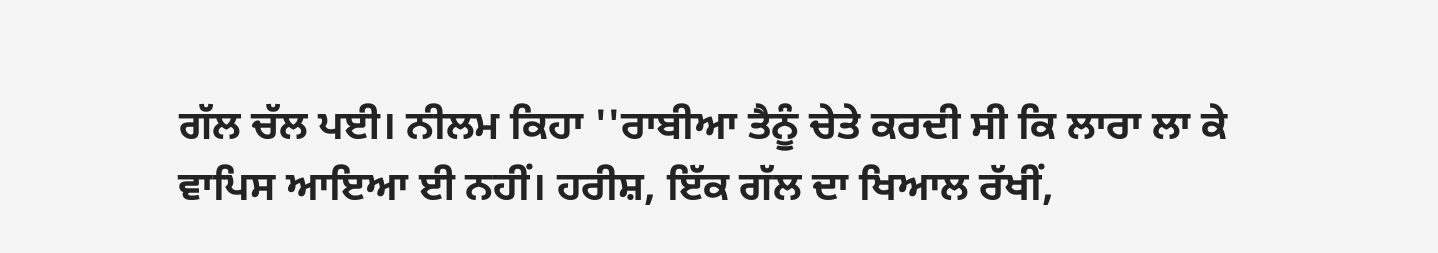ਗੱਲ ਚੱਲ ਪਈ। ਨੀਲਮ ਕਿਹਾ ''ਰਾਬੀਆ ਤੈਨੂੰ ਚੇਤੇ ਕਰਦੀ ਸੀ ਕਿ ਲਾਰਾ ਲਾ ਕੇ ਵਾਪਿਸ ਆਇਆ ਈ ਨਹੀਂ। ਹਰੀਸ਼, ਇੱਕ ਗੱਲ ਦਾ ਖਿਆਲ ਰੱਖੀਂ,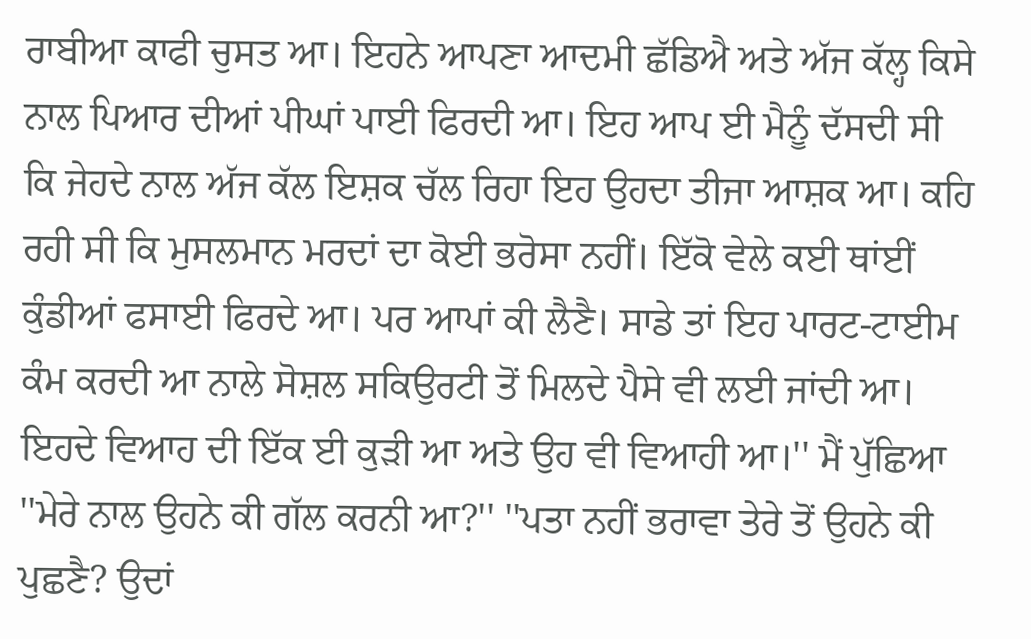ਰਾਬੀਆ ਕਾਫੀ ਚੁਸਤ ਆ। ਇਹਨੇ ਆਪਣਾ ਆਦਮੀ ਛੱਡਿਐ ਅਤੇ ਅੱਜ ਕੱਲ੍ਹ ਕਿਸੇ ਨਾਲ ਪਿਆਰ ਦੀਆਂ ਪੀਘਾਂ ਪਾਈ ਫਿਰਦੀ ਆ। ਇਹ ਆਪ ਈ ਮੈਨੂੰ ਦੱਸਦੀ ਸੀ ਕਿ ਜੇਹਦੇ ਨਾਲ ਅੱਜ ਕੱਲ ਇਸ਼ਕ ਚੱਲ ਰਿਹਾ ਇਹ ਉਹਦਾ ਤੀਜਾ ਆਸ਼ਕ ਆ। ਕਹਿ ਰਹੀ ਸੀ ਕਿ ਮੁਸਲਮਾਨ ਮਰਦਾਂ ਦਾ ਕੋਈ ਭਰੋਸਾ ਨਹੀਂ। ਇੱਕੋ ਵੇਲੇ ਕਈ ਥਾਂਈਂ ਕੁੰਡੀਆਂ ਫਸਾਈ ਫਿਰਦੇ ਆ। ਪਰ ਆਪਾਂ ਕੀ ਲੈਣੈ। ਸਾਡੇ ਤਾਂ ਇਹ ਪਾਰਟ-ਟਾਈਮ ਕੰਮ ਕਰਦੀ ਆ ਨਾਲੇ ਸੋਸ਼ਲ ਸਕਿਉਰਟੀ ਤੋਂ ਮਿਲਦੇ ਪੈਸੇ ਵੀ ਲਈ ਜਾਂਦੀ ਆ। ਇਹਦੇ ਵਿਆਹ ਦੀ ਇੱਕ ਈ ਕੁੜੀ ਆ ਅਤੇ ਉਹ ਵੀ ਵਿਆਹੀ ਆ।'' ਮੈਂ ਪੁੱਛਿਆ ''ਮੇਰੇ ਨਾਲ ਉਹਨੇ ਕੀ ਗੱਲ ਕਰਨੀ ਆ?'' ''ਪਤਾ ਨਹੀਂ ਭਰਾਵਾ ਤੇਰੇ ਤੋਂ ਉਹਨੇ ਕੀ ਪੁਛਣੈ? ਉਦਾਂ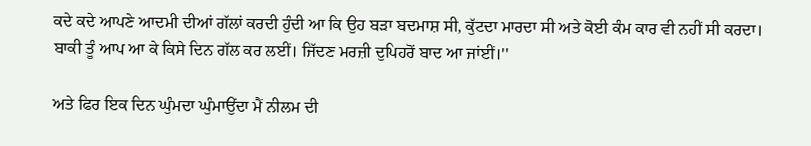ਕਦੇ ਕਦੇ ਆਪਣੇ ਆਦਮੀ ਦੀਆਂ ਗੱਲਾਂ ਕਰਦੀ ਹੁੰਦੀ ਆ ਕਿ ਉਹ ਬੜਾ ਬਦਮਾਸ਼ ਸੀ, ਕੁੱਟਦਾ ਮਾਰਦਾ ਸੀ ਅਤੇ ਕੋਈ ਕੰਮ ਕਾਰ ਵੀ ਨਹੀਂ ਸੀ ਕਰਦਾ। ਬਾਕੀ ਤੂੰ ਆਪ ਆ ਕੇ ਕਿਸੇ ਦਿਨ ਗੱਲ ਕਰ ਲਈਂ। ਜਿੱਦਣ ਮਰਜ਼ੀ ਦੁਪਿਹਰੋਂ ਬਾਦ ਆ ਜਾਂਈਂ।''

ਅਤੇ ਫਿਰ ਇਕ ਦਿਨ ਘੁੰਮਦਾ ਘੁੰਮਾਉਂਦਾ ਮੈਂ ਨੀਲਮ ਦੀ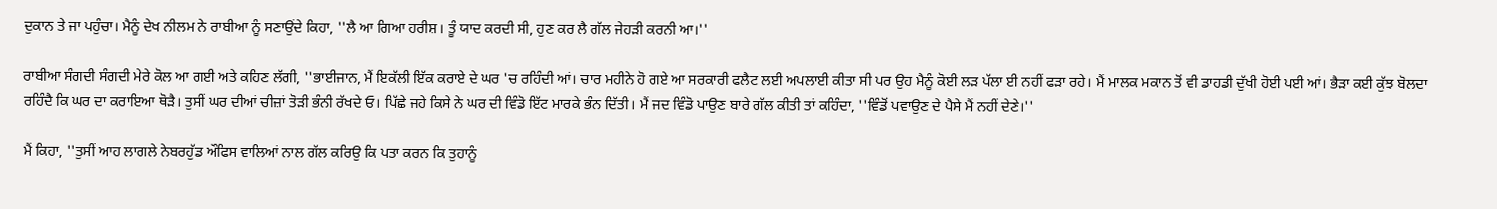ਦੁਕਾਨ ਤੇ ਜਾ ਪਹੁੰਚਾ। ਮੈਨੂੰ ਦੇਖ ਨੀਲਮ ਨੇ ਰਾਬੀਆ ਨੂੰ ਸਣਾਉਂਦੇ ਕਿਹਾ, ''ਲੈ ਆ ਗਿਆ ਹਰੀਸ਼। ਤੂੰ ਯਾਦ ਕਰਦੀ ਸੀ, ਹੁਣ ਕਰ ਲੈ ਗੱਲ ਜੇਹੜੀ ਕਰਨੀ ਆ।''

ਰਾਬੀਆ ਸੰਗਦੀ ਸੰਗਦੀ ਮੇਰੇ ਕੋਲ ਆ ਗਈ ਅਤੇ ਕਹਿਣ ਲੱਗੀ, ''ਭਾਈਜਾਨ, ਮੈਂ ਇਕੱਲੀ ਇੱਕ ਕਰਾਏ ਦੇ ਘਰ 'ਚ ਰਹਿੰਦੀ ਆਂ। ਚਾਰ ਮਹੀਨੇ ਹੋ ਗਏ ਆ ਸਰਕਾਰੀ ਫਲੈਟ ਲਈ ਅਪਲਾਈ ਕੀਤਾ ਸੀ ਪਰ ਉਹ ਮੈਨੂੰ ਕੋਈ ਲੜ ਪੱਲਾ ਈ ਨਹੀਂ ਫੜਾ ਰਹੇ। ਮੈਂ ਮਾਲਕ ਮਕਾਨ ਤੋਂ ਵੀ ਡਾਹਡੀ ਦੁੱਖੀ ਹੋਈ ਪਈ ਆਂ। ਭੈੜਾ ਕਈ ਕੁੱਝ ਬੋਲਦਾ ਰਹਿੰਦੈ ਕਿ ਘਰ ਦਾ ਕਰਾਇਆ ਥੋੜੈ। ਤੁਸੀਂ ਘਰ ਦੀਆਂ ਚੀਜ਼ਾਂ ਤੋੜੀ ਭੰਨੀ ਰੱਖਦੇ ਓ। ਪਿੱਛੇ ਜਹੇ ਕਿਸੇ ਨੇ ਘਰ ਦੀ ਵਿੰਡੋ ਇੱਟ ਮਾਰਕੇ ਭੰਨ ਦਿੱਤੀ। ਮੈਂ ਜਦ ਵਿੰਡੋ ਪਾਉਣ ਬਾਰੇ ਗੱਲ ਕੀਤੀ ਤਾਂ ਕਹਿੰਦਾ, ''ਵਿੰਡੋਂ ਪਵਾਉਣ ਦੇ ਪੈਸੇ ਮੈਂ ਨਹੀਂ ਦੇਣੇ।''

ਮੈਂ ਕਿਹਾ, ''ਤੁਸੀਂ ਆਹ ਲਾਗਲੇ ਨੇਬਰਹੁੱਡ ਔਫਿਸ ਵਾਲਿਆਂ ਨਾਲ ਗੱਲ ਕਰਿਉ ਕਿ ਪਤਾ ਕਰਨ ਕਿ ਤੁਹਾਨੂੰ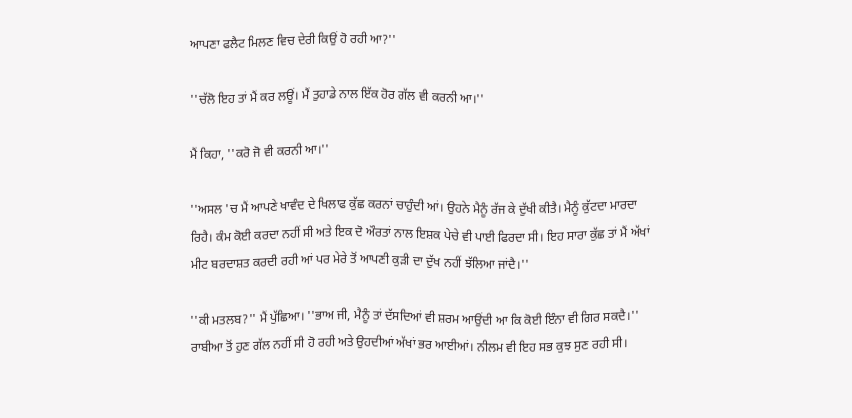ਆਪਣਾ ਫਲੈਟ ਮਿਲਣ ਵਿਚ ਦੇਰੀ ਕਿਉਂ ਹੋ ਰਹੀ ਆ?''

''ਚੱਲੋ ਇਹ ਤਾਂ ਮੈਂ ਕਰ ਲਊਂ। ਮੈਂ ਤੁਹਾਡੇ ਨਾਲ ਇੱਕ ਹੋਰ ਗੱਲ ਵੀ ਕਰਨੀ ਆ।''

ਮੈਂ ਕਿਹਾ, ''ਕਰੋ ਜੋ ਵੀ ਕਰਨੀ ਆ।''

''ਅਸਲ 'ਚ ਮੈਂ ਆਪਣੇ ਖਾਵੰਦ ਦੇ ਖਿਲਾਫ ਕੁੱਛ ਕਰਨਾਂ ਚਾਹੁੰਦੀ ਆਂ। ਉਹਨੇ ਮੈਨੂੰ ਰੱਜ ਕੇ ਦੁੱਖੀ ਕੀਤੈ। ਮੈਨੂੰ ਕੁੱਟਦਾ ਮਾਰਦਾ ਰਿਹੈ। ਕੰਮ ਕੋਈ ਕਰਦਾ ਨਹੀਂ ਸੀ ਅਤੇ ਇਕ ਦੋ ਔਰਤਾਂ ਨਾਲ ਇਸ਼ਕ ਪੇਚੇ ਵੀ ਪਾਈ ਫਿਰਦਾ ਸੀ। ਇਹ ਸਾਰਾ ਕੁੱਛ ਤਾਂ ਮੈਂ ਅੱਖਾਂ ਮੀਟ ਬਰਦਾਸ਼ਤ ਕਰਦੀ ਰਹੀ ਆਂ ਪਰ ਮੇਰੇ ਤੋਂ ਆਪਣੀ ਕੁੜੀ ਦਾ ਦੁੱਖ ਨਹੀਂ ਝੱਲਿਆ ਜਾਂਦੈ।''

''ਕੀ ਮਤਲਬ?'' ਮੈਂ ਪੁੱਛਿਆ। ''ਭਾਅ ਜੀ, ਮੈਨੂੰ ਤਾਂ ਦੱਸਦਿਆਂ ਵੀ ਸ਼ਰਮ ਆਉਂਦੀ ਆ ਕਿ ਕੋਈ ਇੰਨਾ ਵੀ ਗਿਰ ਸਕਦੈ।'' ਰਾਬੀਆ ਤੋਂ ਹੁਣ ਗੱਲ ਨਹੀਂ ਸੀ ਹੋ ਰਹੀ ਅਤੇ ਉਹਦੀਆਂ ਅੱਖਾਂ ਭਰ ਆਈਆਂ। ਨੀਲਮ ਵੀ ਇਹ ਸਭ ਕੁਝ ਸੁਣ ਰਹੀ ਸੀ।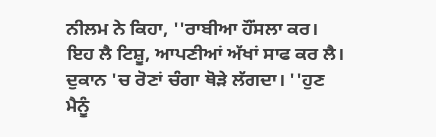ਨੀਲਮ ਨੇ ਕਿਹਾ, ''ਰਾਬੀਆ ਹੌਂਸਲਾ ਕਰ। ਇਹ ਲੈ ਟਿਸ਼ੂ, ਆਪਣੀਆਂ ਅੱਖਾਂ ਸਾਫ ਕਰ ਲੈ। ਦੁਕਾਨ 'ਚ ਰੋਣਾਂ ਚੰਗਾ ਥੋੜੇ ਲੱਗਦਾ। ''ਹੁਣ ਮੈਨੂੰ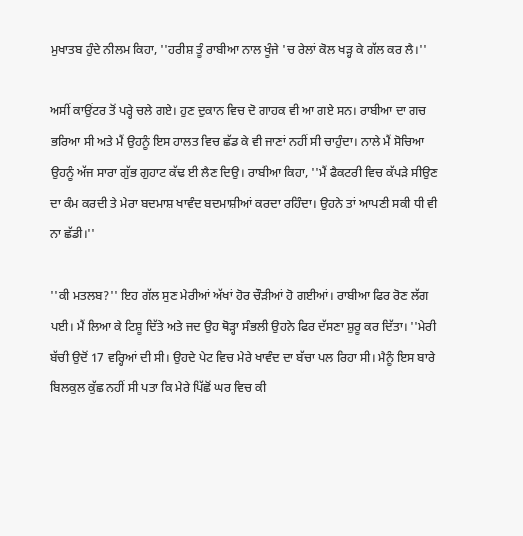ਮੁਖਾਤਬ ਹੁੰਦੇ ਨੀਲਮ ਕਿਹਾ, ''ਹਰੀਸ਼ ਤੂੰ ਰਾਬੀਆ ਨਾਲ ਖੂੰਜੇ 'ਚ ਰੇਲਾਂ ਕੋਲ ਖੜ੍ਹ ਕੇ ਗੱਲ ਕਰ ਲੈ।''

ਅਸੀਂ ਕਾਉਂਟਰ ਤੋਂ ਪਰ੍ਹੇ ਚਲੇ ਗਏ। ਹੁਣ ਦੁਕਾਨ ਵਿਚ ਦੋ ਗਾਹਕ ਵੀ ਆ ਗਏ ਸਨ। ਰਾਬੀਆ ਦਾ ਗਚ ਭਰਿਆ ਸੀ ਅਤੇ ਮੈਂ ਉਹਨੂੰ ਇਸ ਹਾਲਤ ਵਿਚ ਛੱਡ ਕੇ ਵੀ ਜਾਣਾਂ ਨਹੀਂ ਸੀ ਚਾਹੁੰਦਾ। ਨਾਲੇ ਮੈਂ ਸੋਚਿਆ ਉਹਨੂੰ ਅੱਜ ਸਾਰਾ ਗੁੱਭ ਗੁਹਾਟ ਕੱਢ ਈ ਲੈਣ ਦਿਉ। ਰਾਬੀਆ ਕਿਹਾ, ''ਮੈਂ ਫੈਕਟਰੀ ਵਿਚ ਕੱਪੜੇ ਸੀਉਣ ਦਾ ਕੰਮ ਕਰਦੀ ਤੇ ਮੇਰਾ ਬਦਮਾਸ਼ ਖਾਵੰਦ ਬਦਮਾਸ਼ੀਆਂ ਕਰਦਾ ਰਹਿੰਦਾ। ਉਹਨੇ ਤਾਂ ਆਪਣੀ ਸਕੀ ਧੀ ਵੀ ਨਾ ਛੱਡੀ।''

''ਕੀ ਮਤਲਬ?'' ਇਹ ਗੱਲ ਸੁਣ ਮੇਰੀਆਂ ਅੱਖਾਂ ਹੋਰ ਚੌੜੀਆਂ ਹੋ ਗਈਆਂ। ਰਾਬੀਆ ਫਿਰ ਰੋਣ ਲੱਗ ਪਈ। ਮੈਂ ਲਿਆ ਕੇ ਟਿਸ਼ੂ ਦਿੱਤੇ ਅਤੇ ਜਦ ਉਹ ਥੋੜ੍ਹਾ ਸੰਭਲੀ ਉਹਨੇ ਫਿਰ ਦੱਸਣਾ ਸ਼ੁਰੂ ਕਰ ਦਿੱਤਾ। ''ਮੇਰੀ ਬੱਚੀ ਉਦੋਂ 17 ਵਰ੍ਹਿਆਂ ਦੀ ਸੀ। ਉਹਦੇ ਪੇਟ ਵਿਚ ਮੇਰੇ ਖਾਵੰਦ ਦਾ ਬੱਚਾ ਪਲ ਰਿਹਾ ਸੀ। ਮੈਨੂੰ ਇਸ ਬਾਰੇ ਬਿਲਕੁਲ ਕੁੱਛ ਨਹੀਂ ਸੀ ਪਤਾ ਕਿ ਮੇਰੇ ਪਿੱਛੋਂ ਘਰ ਵਿਚ ਕੀ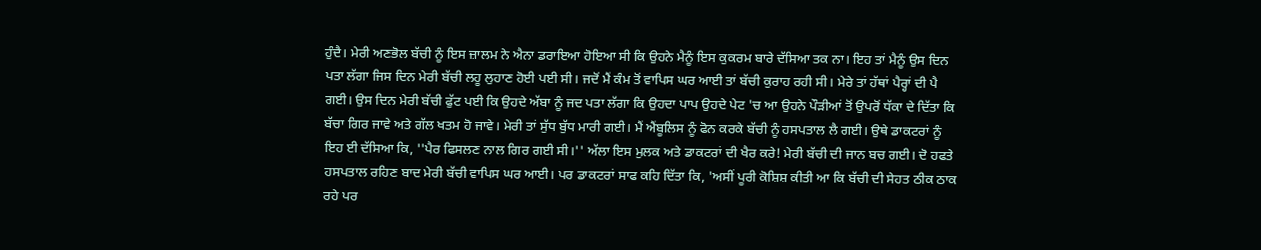ਹੁੰਦੈ। ਮੇਰੀ ਅਣਭੋਲ ਬੱਚੀ ਨੂੰ ਇਸ ਜ਼ਾਲਮ ਨੇ ਐਨਾ ਡਰਾਇਆ ਹੋਇਆ ਸੀ ਕਿ ਉਹਨੇ ਮੈਨੂੰ ਇਸ ਕੁਕਰਮ ਬਾਰੇ ਦੱਸਿਆ ਤਕ ਨਾ। ਇਹ ਤਾਂ ਮੈਨੂੰ ਉਸ ਦਿਨ ਪਤਾ ਲੱਗਾ ਜਿਸ ਦਿਨ ਮੇਰੀ ਬੱਚੀ ਲਹੂ ਲੁਹਾਣ ਹੋਈ ਪਈ ਸੀ। ਜਦੋਂ ਮੈਂ ਕੰਮ ਤੋਂ ਵਾਪਿਸ ਘਰ ਆਈ ਤਾਂ ਬੱਚੀ ਕੁਰਾਹ ਰਹੀ ਸੀ। ਮੇਰੇ ਤਾਂ ਹੱਥਾਂ ਪੈਰ੍ਹਾਂ ਦੀ ਪੈ ਗਈ। ਉਸ ਦਿਨ ਮੇਰੀ ਬੱਚੀ ਫੁੱਟ ਪਈ ਕਿ ਉਹਦੇ ਅੱਬਾ ਨੂੰ ਜਦ ਪਤਾ ਲੱਗਾ ਕਿ ਉਹਦਾ ਪਾਪ ਉਹਦੇ ਪੇਟ 'ਚ ਆ ਉਹਨੇ ਪੌੜੀਆਂ ਤੋਂ ਉਪਰੋਂ ਧੱਕਾ ਦੇ ਦਿੱਤਾ ਕਿ ਬੱਚਾ ਗਿਰ ਜਾਵੇ ਅਤੇ ਗੱਲ ਖਤਮ ਹੋ ਜਾਵੇ। ਮੇਰੀ ਤਾਂ ਸੁੱਧ ਬੁੱਧ ਮਾਰੀ ਗਈ। ਮੈਂ ਐਂਬੂਲਿਸ ਨੂੰ ਫੋਨ ਕਰਕੇ ਬੱਚੀ ਨੂੰ ਹਸਪਤਾਲ ਲੈ ਗਈ। ਉਥੇ ਡਾਕਟਰਾਂ ਨੂੰ ਇਹ ਈ ਦੱਸਿਆ ਕਿ, ''ਪੈਰ ਫਿਸਲਣ ਨਾਲ ਗਿਰ ਗਈ ਸੀ।'' ਅੱਲਾ ਇਸ ਮੁਲਕ ਅਤੇ ਡਾਕਟਰਾਂ ਦੀ ਖੈਰ ਕਰੇ! ਮੇਰੀ ਬੱਚੀ ਦੀ ਜਾਨ ਬਚ ਗਈ। ਦੋ ਹਫਤੇ ਹਸਪਤਾਲ ਰਹਿਣ ਬਾਦ ਮੇਰੀ ਬੱਚੀ ਵਾਪਿਸ ਘਰ ਆਈ। ਪਰ ਡਾਕਟਰਾਂ ਸਾਫ ਕਹਿ ਦਿੱਤਾ ਕਿ, 'ਅਸੀਂ ਪੂਰੀ ਕੋਸ਼ਿਸ਼ ਕੀਤੀ ਆ ਕਿ ਬੱਚੀ ਦੀ ਸੇਹਤ ਠੀਕ ਠਾਕ ਰਹੇ ਪਰ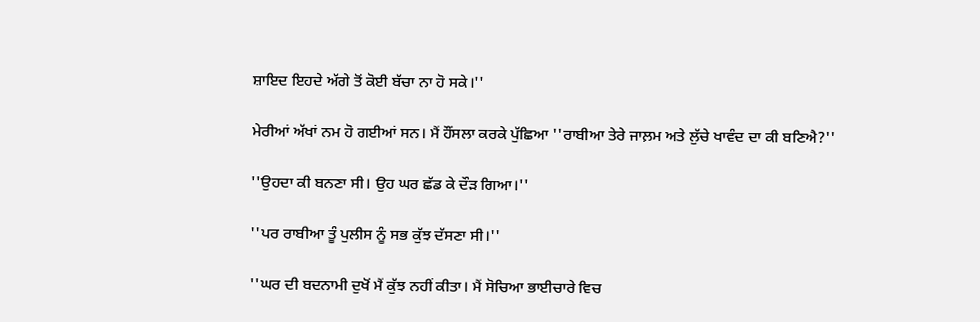ਸ਼ਾਇਦ ਇਹਦੇ ਅੱਗੇ ਤੋਂ ਕੋਈ ਬੱਚਾ ਨਾ ਹੋ ਸਕੇ।''

ਮੇਰੀਆਂ ਅੱਖਾਂ ਨਮ ਹੋ ਗਈਆਂ ਸਨ। ਮੈਂ ਹੌਂਸਲਾ ਕਰਕੇ ਪੁੱਛਿਆ ''ਰਾਬੀਆ ਤੇਰੇ ਜਾਲ਼ਮ ਅਤੇ ਲੁੱਚੇ ਖਾਵੰਦ ਦਾ ਕੀ ਬਣਿਐ?''

''ਉਹਦਾ ਕੀ ਬਨਣਾ ਸੀ। ਉਹ ਘਰ ਛੱਡ ਕੇ ਦੌੜ ਗਿਆ।''

''ਪਰ ਰਾਬੀਆ ਤੂੰ ਪੁਲੀਸ ਨੂੰ ਸਭ ਕੁੱਝ ਦੱਸਣਾ ਸੀ।''

''ਘਰ ਦੀ ਬਦਨਾਮੀ ਦੁਖੋਂ ਮੈਂ ਕੁੱਝ ਨਹੀਂ ਕੀਤਾ। ਮੈਂ ਸੋਚਿਆ ਭਾਈਚਾਰੇ ਵਿਚ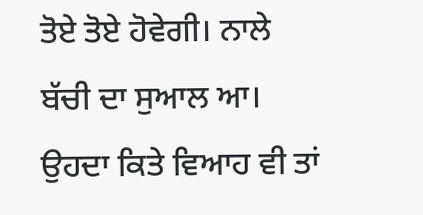ਤੋਏ ਤੋਏ ਹੋਵੇਗੀ। ਨਾਲੇ ਬੱਚੀ ਦਾ ਸੁਆਲ ਆ। ਉਹਦਾ ਕਿਤੇ ਵਿਆਹ ਵੀ ਤਾਂ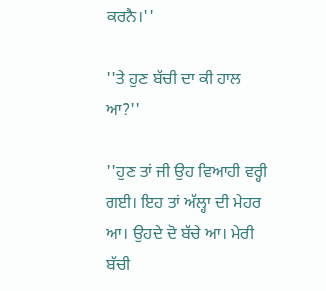ਕਰਨੈ।''

''ਤੇ ਹੁਣ ਬੱਚੀ ਦਾ ਕੀ ਹਾਲ ਆ?''

''ਹੁਣ ਤਾਂ ਜੀ ਉਹ ਵਿਆਹੀ ਵਰ੍ਹੀ ਗਈ। ਇਹ ਤਾਂ ਅੱਲ੍ਹਾ ਦੀ ਮੇਹਰ ਆ। ਉਹਦੇ ਦੋ ਬੱਚੇ ਆ। ਮੇਰੀ ਬੱਚੀ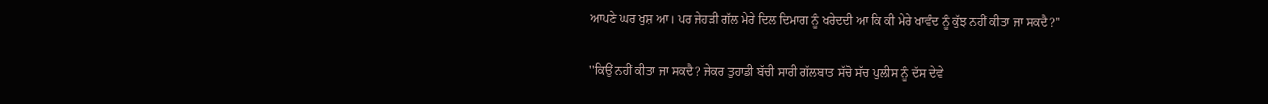ਆਪਣੇ ਘਰ ਖੁਸ਼ ਆ। ਪਰ ਜੇਹੜੀ ਗੱਲ ਮੇਰੇ ਦਿਲ ਦਿਮਾਗ ਨੂੰ ਖਰੇਦਦੀ ਆ ਕਿ ਕੀ ਮੇਰੇ ਖਾਵੰਦ ਨੂੰ ਕੁੱਝ ਨਹੀਂ ਕੀਤਾ ਜਾ ਸਕਦੈ?''

''ਕਿਉਂ ਨਹੀਂ ਕੀਤਾ ਜਾ ਸਕਦੈ? ਜੇਕਰ ਤੁਹਾਡੀ ਬੱਚੀ ਸਾਰੀ ਗੱਲਬਾਤ ਸੱਚੋ ਸੱਚ ਪੁਲੀਸ ਨੂੰ ਦੱਸ ਦੇਵੇ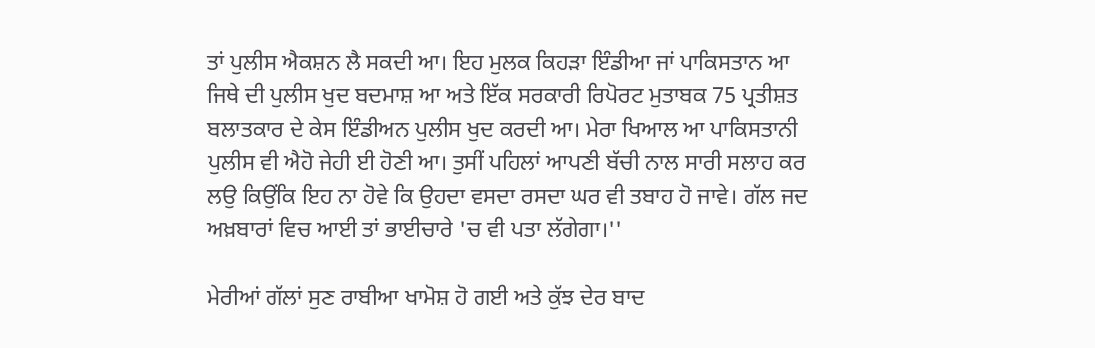ਤਾਂ ਪੁਲੀਸ ਐਕਸ਼ਨ ਲੈ ਸਕਦੀ ਆ। ਇਹ ਮੁਲਕ ਕਿਹੜਾ ਇੰਡੀਆ ਜਾਂ ਪਾਕਿਸਤਾਨ ਆ ਜਿਥੇ ਦੀ ਪੁਲੀਸ ਖੁਦ ਬਦਮਾਸ਼ ਆ ਅਤੇ ਇੱਕ ਸਰਕਾਰੀ ਰਿਪੋਰਟ ਮੁਤਾਬਕ 75 ਪ੍ਰਤੀਸ਼ਤ ਬਲਾਤਕਾਰ ਦੇ ਕੇਸ ਇੰਡੀਅਨ ਪੁਲੀਸ ਖੁਦ ਕਰਦੀ ਆ। ਮੇਰਾ ਖਿਆਲ ਆ ਪਾਕਿਸਤਾਨੀ ਪੁਲੀਸ ਵੀ ਐਹੋ ਜੇਹੀ ਈ ਹੋਣੀ ਆ। ਤੁਸੀਂ ਪਹਿਲਾਂ ਆਪਣੀ ਬੱਚੀ ਨਾਲ ਸਾਰੀ ਸਲਾਹ ਕਰ ਲਉ ਕਿਉਂਕਿ ਇਹ ਨਾ ਹੋਵੇ ਕਿ ਉਹਦਾ ਵਸਦਾ ਰਸਦਾ ਘਰ ਵੀ ਤਬਾਹ ਹੋ ਜਾਵੇ। ਗੱਲ ਜਦ ਅਖ਼ਬਾਰਾਂ ਵਿਚ ਆਈ ਤਾਂ ਭਾਈਚਾਰੇ 'ਚ ਵੀ ਪਤਾ ਲੱਗੇਗਾ।''

ਮੇਰੀਆਂ ਗੱਲਾਂ ਸੁਣ ਰਾਬੀਆ ਖਾਮੋਸ਼ ਹੋ ਗਈ ਅਤੇ ਕੁੱਝ ਦੇਰ ਬਾਦ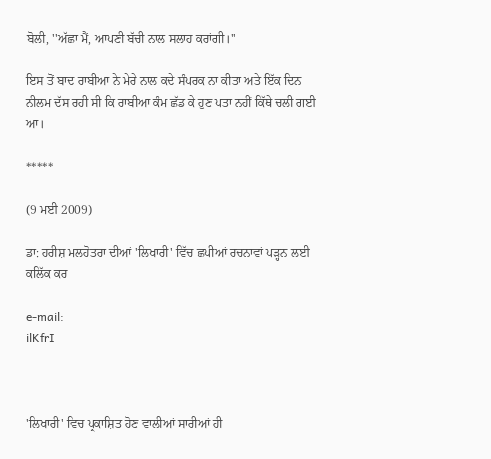ਬੋਲੀ, ''ਅੱਛਾ ਮੈਂ, ਆਪਣੀ ਬੱਚੀ ਨਾਲ ਸਲਾਹ ਕਰਾਂਗੀ।''

ਇਸ ਤੋਂ ਬਾਦ ਰਾਬੀਆ ਨੇ ਮੇਰੇ ਨਾਲ ਕਦੇ ਸੰਪਰਕ ਨਾ ਕੀਤਾ ਅਤੇ ਇੱਕ ਦਿਨ ਨੀਲਮ ਦੱਸ ਰਹੀ ਸੀ ਕਿ ਰਾਬੀਆ ਕੰਮ ਛੱਡ ਕੇ ਹੁਣ ਪਤਾ ਨਹੀਂ ਕਿੱਥੇ ਚਲੀ ਗਈ ਆ।

*****

(9 ਮਈ 2009)

ਡਾ: ਹਰੀਸ਼ ਮਲਹੋਤਰਾ ਦੀਆਂ 'ਲਿਖਾਰੀ' ਵਿੱਚ ਛਪੀਆਂ ਰਚਨਾਵਾਂ ਪੜ੍ਹਨ ਲਈ ਕਲਿੱਕ ਕਰ

e-mail:
ilKfrI



'ਲਿਖਾਰੀ' ਵਿਚ ਪ੍ਰਕਾਸ਼ਿਤ ਹੋਣ ਵਾਲੀਆਂ ਸਾਰੀਆਂ ਹੀ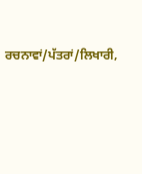ਰਚਨਾਵਾਂ/ਪੱਤਰਾਂ/ਲਿਖਾਰੀ,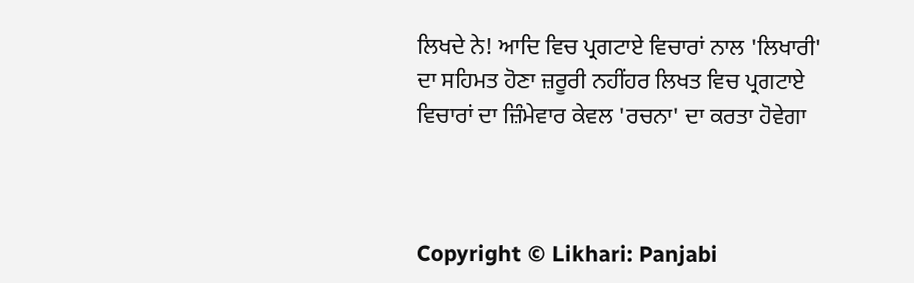ਲਿਖਦੇ ਨੇ! ਆਦਿ ਵਿਚ ਪ੍ਰਗਟਾਏ ਵਿਚਾਰਾਂ ਨਾਲ 'ਲਿਖਾਰੀ' ਦਾ ਸਹਿਮਤ ਹੋਣਾ ਜ਼ਰੂਰੀ ਨਹੀਂਹਰ ਲਿਖਤ ਵਿਚ ਪ੍ਰਗਟਾਏ ਵਿਚਾਰਾਂ ਦਾ ਜ਼ਿੰਮੇਵਾਰ ਕੇਵਲ 'ਰਚਨਾ' ਦਾ ਕਰਤਾ ਹੋਵੇਗਾ



Copyright © Likhari: Panjabi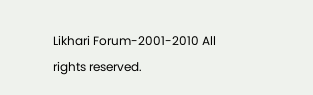Likhari Forum-2001-2010 All rights reserved.